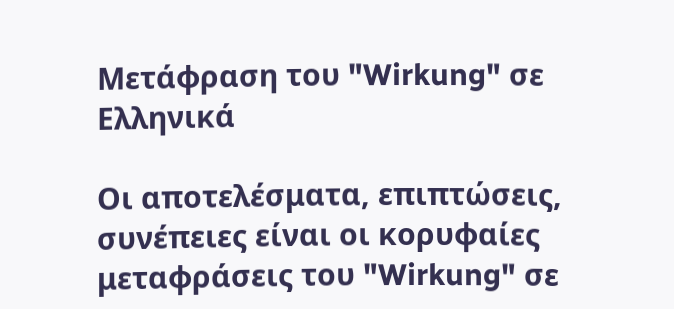Μετάφραση του "Wirkung" σε Ελληνικά

Οι αποτελέσματα, επιπτώσεις, συνέπειες είναι οι κορυφαίες μεταφράσεις του "Wirkung" σε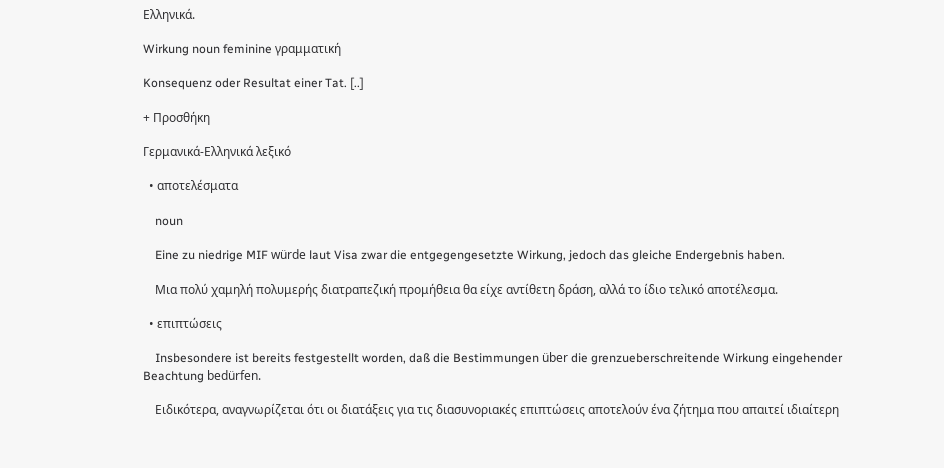Ελληνικά.

Wirkung noun feminine γραμματική

Konsequenz oder Resultat einer Tat. [..]

+ Προσθήκη

Γερμανικά-Ελληνικά λεξικό

  • αποτελέσματα

    noun

    Eine zu niedrige MIF würde laut Visa zwar die entgegengesetzte Wirkung, jedoch das gleiche Endergebnis haben.

    Μια πολύ χαμηλή πολυμερής διατραπεζική προμήθεια θα είχε αντίθετη δράση, αλλά το ίδιο τελικό αποτέλεσμα.

  • επιπτώσεις

    Insbesondere ist bereits festgestellt worden, daß die Bestimmungen über die grenzueberschreitende Wirkung eingehender Beachtung bedürfen.

    Ειδικότερα, αναγνωρίζεται ότι οι διατάξεις για τις διασυνοριακές επιπτώσεις αποτελούν ένα ζήτημα που απαιτεί ιδιαίτερη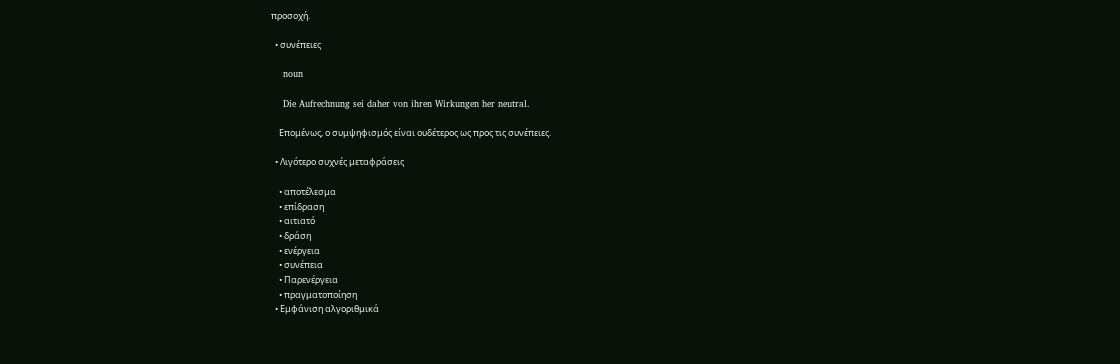προσοχή.

  • συνέπειες

    noun

    Die Aufrechnung sei daher von ihren Wirkungen her neutral.

    Επομένως, ο συμψηφισμός είναι ουδέτερος ως προς τις συνέπειες.

  • Λιγότερο συχνές μεταφράσεις

    • αποτέλεσμα
    • επίδραση
    • αιτιατό
    • δράση
    • ενέργεια
    • συνέπεια
    • Παρενέργεια
    • πραγματοποίηση
  • Εμφάνιση αλγοριθμικά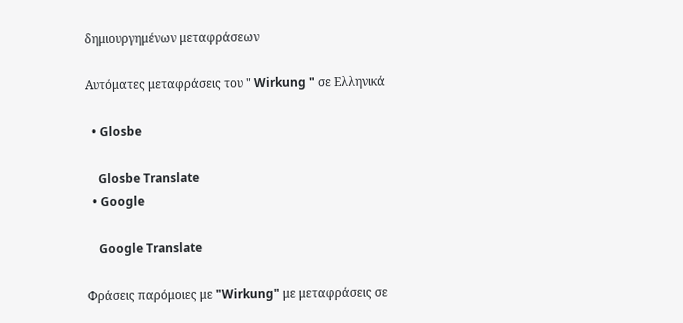δημιουργημένων μεταφράσεων

Αυτόματες μεταφράσεις του " Wirkung " σε Ελληνικά

  • Glosbe

    Glosbe Translate
  • Google

    Google Translate

Φράσεις παρόμοιες με "Wirkung" με μεταφράσεις σε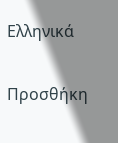Ελληνικά

Προσθήκη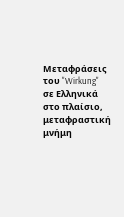Μεταφράσεις του "Wirkung" σε Ελληνικά στο πλαίσιο, μεταφραστική μνήμη